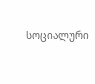სოციალური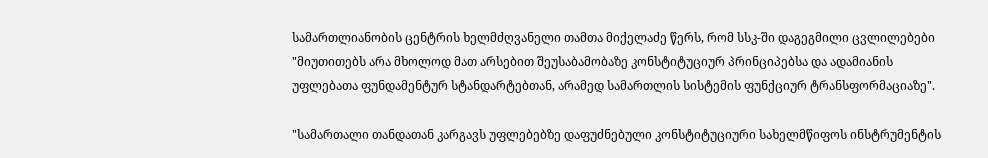სამართლიანობის ცენტრის ხელმძღვანელი თამთა მიქელაძე წერს, რომ სსკ-ში დაგეგმილი ცვლილებები "მიუთითებს არა მხოლოდ მათ არსებით შეუსაბამობაზე კონსტიტუციურ პრინციპებსა და ადამიანის უფლებათა ფუნდამენტურ სტანდარტებთან, არამედ სამართლის სისტემის ფუნქციურ ტრანსფორმაციაზე".

"სამართალი თანდათან კარგავს უფლებებზე დაფუძნებული კონსტიტუციური სახელმწიფოს ინსტრუმენტის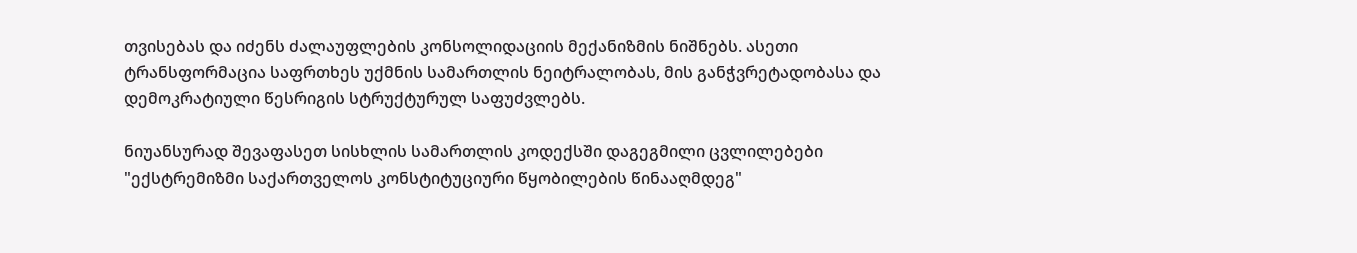თვისებას და იძენს ძალაუფლების კონსოლიდაციის მექანიზმის ნიშნებს. ასეთი ტრანსფორმაცია საფრთხეს უქმნის სამართლის ნეიტრალობას, მის განჭვრეტადობასა და დემოკრატიული წესრიგის სტრუქტურულ საფუძვლებს.

ნიუანსურად შევაფასეთ სისხლის სამართლის კოდექსში დაგეგმილი ცვლილებები "ექსტრემიზმი საქართველოს კონსტიტუციური წყობილების წინააღმდეგ"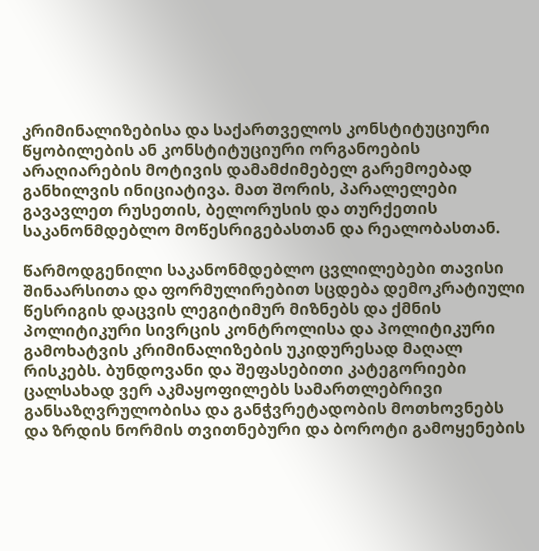კრიმინალიზებისა და საქართველოს კონსტიტუციური წყობილების ან კონსტიტუციური ორგანოების არაღიარების მოტივის დამამძიმებელ გარემოებად განხილვის ინიციატივა. მათ შორის, პარალელები გავავლეთ რუსეთის, ბელორუსის და თურქეთის საკანონმდებლო მოწესრიგებასთან და რეალობასთან.

წარმოდგენილი საკანონმდებლო ცვლილებები თავისი შინაარსითა და ფორმულირებით სცდება დემოკრატიული წესრიგის დაცვის ლეგიტიმურ მიზნებს და ქმნის პოლიტიკური სივრცის კონტროლისა და პოლიტიკური გამოხატვის კრიმინალიზების უკიდურესად მაღალ რისკებს. ბუნდოვანი და შეფასებითი კატეგორიები ცალსახად ვერ აკმაყოფილებს სამართლებრივი განსაზღვრულობისა და განჭვრეტადობის მოთხოვნებს და ზრდის ნორმის თვითნებური და ბოროტი გამოყენების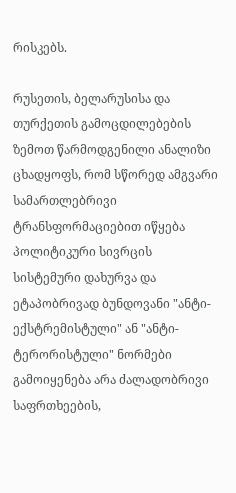რისკებს.

რუსეთის, ბელარუსისა და თურქეთის გამოცდილებების ზემოთ წარმოდგენილი ანალიზი ცხადყოფს, რომ სწორედ ამგვარი სამართლებრივი ტრანსფორმაციებით იწყება პოლიტიკური სივრცის სისტემური დახურვა და ეტაპობრივად ბუნდოვანი "ანტი-ექსტრემისტული" ან "ანტი-ტერორისტული" ნორმები გამოიყენება არა ძალადობრივი საფრთხეების,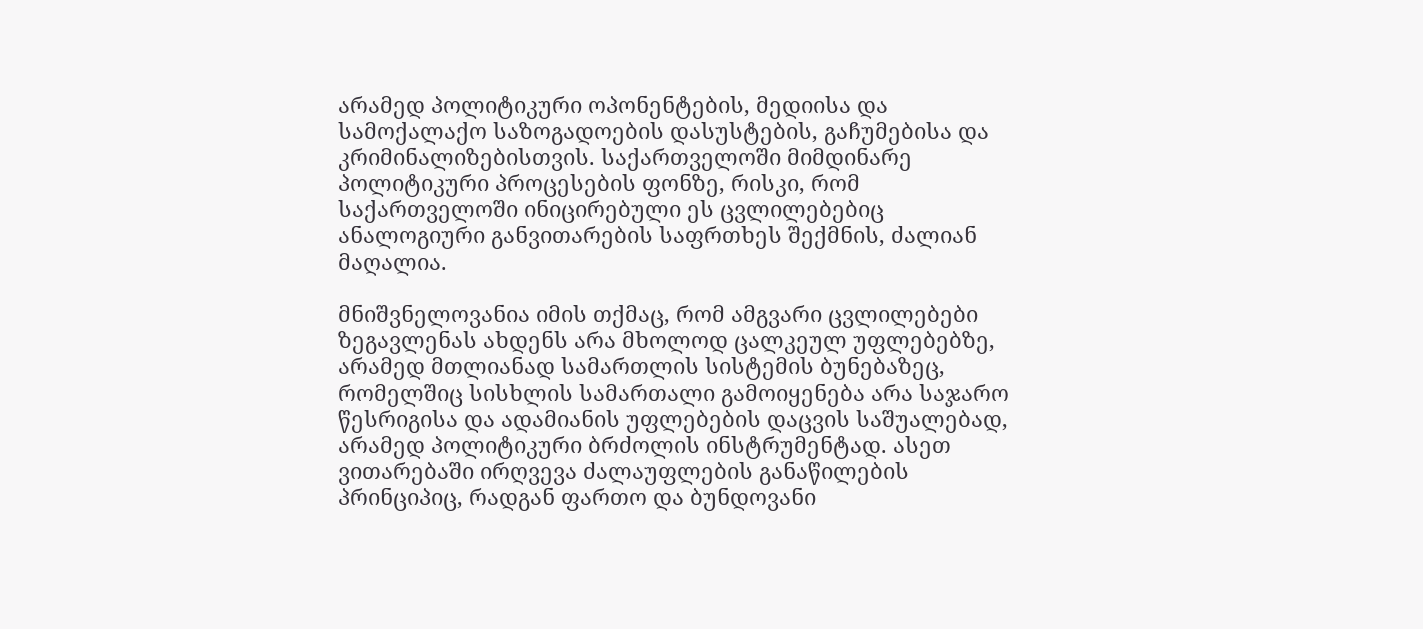არამედ პოლიტიკური ოპონენტების, მედიისა და სამოქალაქო საზოგადოების დასუსტების, გაჩუმებისა და კრიმინალიზებისთვის. საქართველოში მიმდინარე პოლიტიკური პროცესების ფონზე, რისკი, რომ საქართველოში ინიცირებული ეს ცვლილებებიც ანალოგიური განვითარების საფრთხეს შექმნის, ძალიან მაღალია.

მნიშვნელოვანია იმის თქმაც, რომ ამგვარი ცვლილებები ზეგავლენას ახდენს არა მხოლოდ ცალკეულ უფლებებზე, არამედ მთლიანად სამართლის სისტემის ბუნებაზეც, რომელშიც სისხლის სამართალი გამოიყენება არა საჯარო წესრიგისა და ადამიანის უფლებების დაცვის საშუალებად, არამედ პოლიტიკური ბრძოლის ინსტრუმენტად. ასეთ ვითარებაში ირღვევა ძალაუფლების განაწილების პრინციპიც, რადგან ფართო და ბუნდოვანი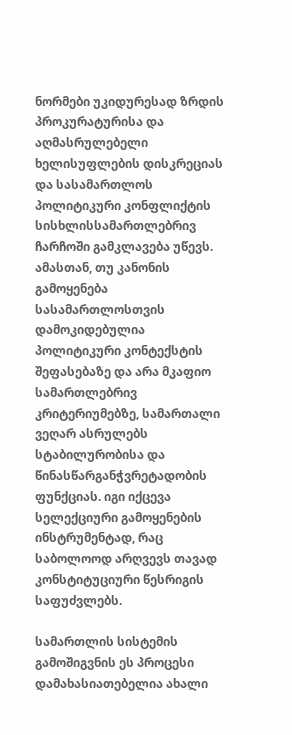ნორმები უკიდურესად ზრდის პროკურატურისა და აღმასრულებელი ხელისუფლების დისკრეციას და სასამართლოს პოლიტიკური კონფლიქტის სისხლისსამართლებრივ ჩარჩოში გამკლავება უწევს. ამასთან, თუ კანონის გამოყენება სასამართლოსთვის დამოკიდებულია პოლიტიკური კონტექსტის შეფასებაზე და არა მკაფიო სამართლებრივ კრიტერიუმებზე, სამართალი ვეღარ ასრულებს სტაბილურობისა და წინასწარგანჭვრეტადობის ფუნქციას. იგი იქცევა სელექციური გამოყენების ინსტრუმენტად, რაც საბოლოოდ არღვევს თავად კონსტიტუციური წესრიგის საფუძვლებს.

სამართლის სისტემის გამოშიგვნის ეს პროცესი დამახასიათებელია ახალი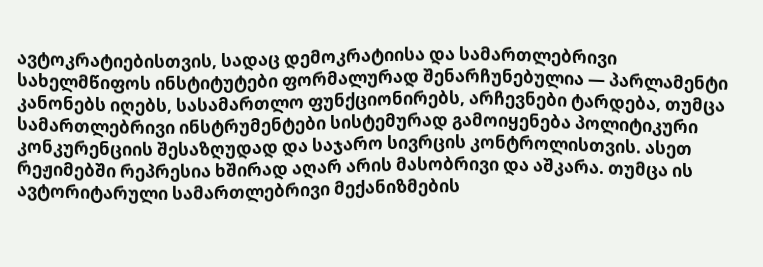ავტოკრატიებისთვის, სადაც დემოკრატიისა და სამართლებრივი სახელმწიფოს ინსტიტუტები ფორმალურად შენარჩუნებულია — პარლამენტი კანონებს იღებს, სასამართლო ფუნქციონირებს, არჩევნები ტარდება, თუმცა სამართლებრივი ინსტრუმენტები სისტემურად გამოიყენება პოლიტიკური კონკურენციის შესაზღუდად და საჯარო სივრცის კონტროლისთვის. ასეთ რეჟიმებში რეპრესია ხშირად აღარ არის მასობრივი და აშკარა. თუმცა ის ავტორიტარული სამართლებრივი მექანიზმების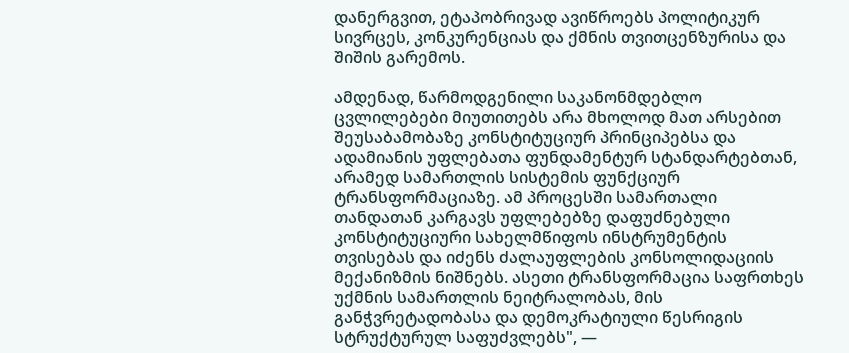დანერგვით, ეტაპობრივად ავიწროებს პოლიტიკურ სივრცეს, კონკურენციას და ქმნის თვითცენზურისა და შიშის გარემოს.

ამდენად, წარმოდგენილი საკანონმდებლო ცვლილებები მიუთითებს არა მხოლოდ მათ არსებით შეუსაბამობაზე კონსტიტუციურ პრინციპებსა და ადამიანის უფლებათა ფუნდამენტურ სტანდარტებთან, არამედ სამართლის სისტემის ფუნქციურ ტრანსფორმაციაზე. ამ პროცესში სამართალი თანდათან კარგავს უფლებებზე დაფუძნებული კონსტიტუციური სახელმწიფოს ინსტრუმენტის თვისებას და იძენს ძალაუფლების კონსოლიდაციის მექანიზმის ნიშნებს. ასეთი ტრანსფორმაცია საფრთხეს უქმნის სამართლის ნეიტრალობას, მის განჭვრეტადობასა და დემოკრატიული წესრიგის სტრუქტურულ საფუძვლებს", —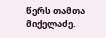წერს თამთა მიქელაძე.